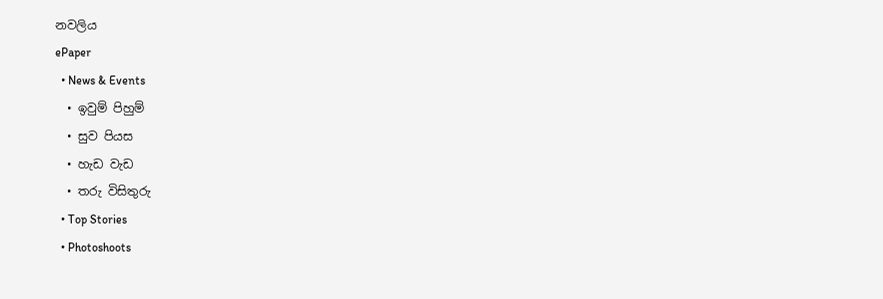නවලිය
ePaper
  • News & Events
  • ඉවුම් පිහුම්
  • සුව පියස
  • හැඩ වැඩ
  • තරු විසිතුරු
  • Top Stories
  • Photoshoots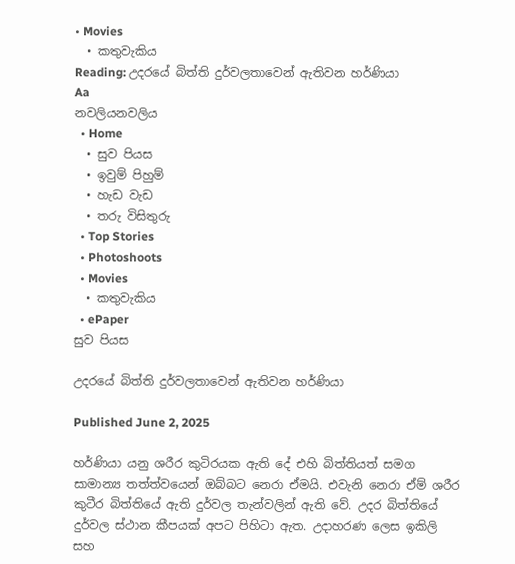• Movies
  • කතුවැකිය
Reading: උදරයේ බිත්ති දුර්වලතාවෙන් ඇතිවන හර්ණියා
Aa
නවලියනවලිය
  • Home
  • සුව පියස
  • ඉවුම් පිහුම්
  • හැඩ වැඩ
  • තරු විසිතුරු
  • Top Stories
  • Photoshoots
  • Movies
  • කතුවැකිය
  • ePaper
සුව පියස

උදරයේ බිත්ති දුර්වලතාවෙන් ඇතිවන හර්ණියා

Published June 2, 2025

හර්ණියා යනු ශරීර කුටිරයක ඇති දේ එහි බිත්තියත් සමග සාමාන්‍ය තත්ත්වයෙන් ඔබ්බට නෙරා ඒමයි. එවැනි නෙරා ඒම් ශරීර කුටීර බිත්තියේ ඇති දුර්වල තැන්වලින් ඇති වේ. උදර බිත්තියේ දුර්වල ස්ථාන කීපයක් අපට පිහිටා ඇත. උදාහරණ ලෙස ඉකිලි සහ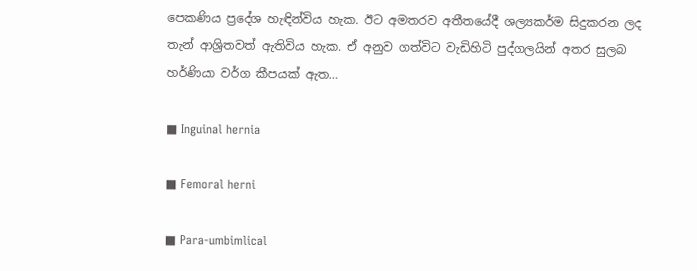පෙකණිය ප්‍රදේශ හැඳින්විය හැක. ඊට අමතරව අතීතයේදී ශල්‍යකර්ම සිදුකරන ලද තැන් ආශ්‍රිතවත් ඇතිවිය හැක. ඒ අනුව ගත්විට වැඩිහිටි පුද්ගලයින් අතර සුලබ හර්ණියා වර්ග කීපයක් ඇත…

■ Inguinal hernia

■ Femoral herni

■ Para-umbimlical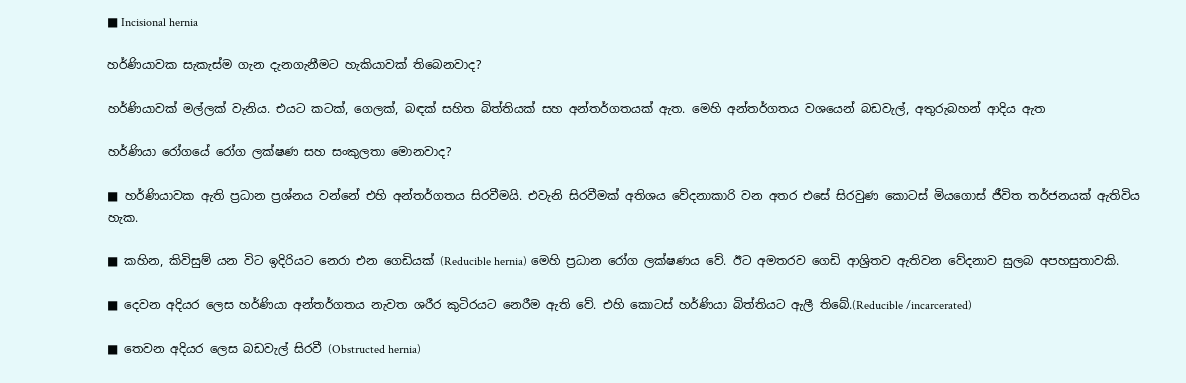■ Incisional hernia

හර්ණියාවක සැකැස්ම ගැන දැනගැනීමට හැකියාවක් තිබෙනවාද?

හර්ණියාවක් මල්ලක් වැනිය. එයට කටක්, ගෙලක්, බඳක් සහිත බිත්තියක් සහ අන්තර්ගතයක් ඇත. මෙහි අන්තර්ගතය වශයෙන් බඩවැල්, අතුරුබහන් ආදිය ඇත

හර්ණියා රෝගයේ රෝග ලක්ෂණ සහ සංකුලතා මොනවාද?

■ හර්ණියාවක ඇති ප්‍රධාන ප්‍රශ්නය වන්නේ එහි අන්තර්ගතය සිරවීමයි. එවැනි සිරවීමක් අතිශය වේදනාකාරි වන අතර එසේ සිරවුණ කොටස් මියගොස් ජීවිත තර්ජනයක් ඇතිවිය හැක.

■ කහින, කිවිසුම් යන විට ඉදිරියට නෙරා එන ගෙඩියක් (Reducible hernia) මෙහි ප්‍රධාන රෝග ලක්ෂණය වේ. ඊට අමතරව ගෙඩි ආශ්‍රිතව ඇතිවන වේදනාව සුලබ අපහසුතාවකි.

■ දෙවන අදියර ලෙස හර්ණියා අන්තර්ගතය නැවත ශරීර කුටිරයට නෙරීම ඇති වේ. එහි කොටස් හර්ණියා බිත්තියට ඇලී තිබේ.(Reducible /incarcerated)

■ තෙවන අදියර ලෙස බඩවැල් සිරවී (Obstructed hernia)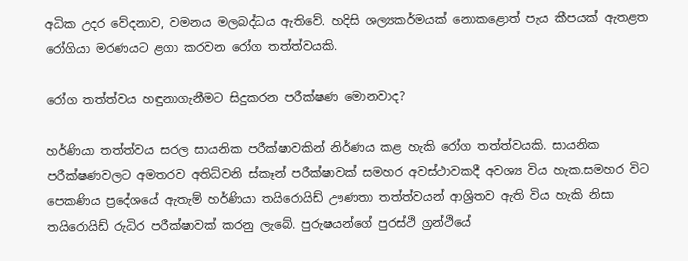අධික උදර වේදනාව, වමනය මලබද්ධය ඇතිවේ. හදිසි ශල්‍යකර්මයක් නොකළොත් පැය කීපයක් ඇතළත රෝගියා මරණයට ළගා කරවන රෝග තත්ත්වයකි.

රෝග තත්ත්වය හඳුනාගැනීමට සිදුකරන පරීක්ෂණ මොනවාද?

හර්ණියා තත්ත්වය සරල සායනික පරීක්ෂාවකින් නිර්ණය කළ හැකි රෝග තත්ත්වයකි. සායනික පරීක්ෂණවලට අමතරව අතිධ්වනි ස්කෑන් පරීක්ෂාවක් සමහර අවස්ථාවකදී අවශ්‍ය විය හැක.සමහර විට පෙකණිය ප්‍රදේශයේ ඇතැම් හර්ණියා තයිරොයිඩ් ඌණතා තත්ත්වයන් ආශ්‍රිතව ඇති විය හැකි නිසා තයිරොයිඩ් රුධිර පරීක්ෂාවක් කරනු ලැබේ. පුරුෂයන්ගේ පුරස්ථි ග්‍රන්ථියේ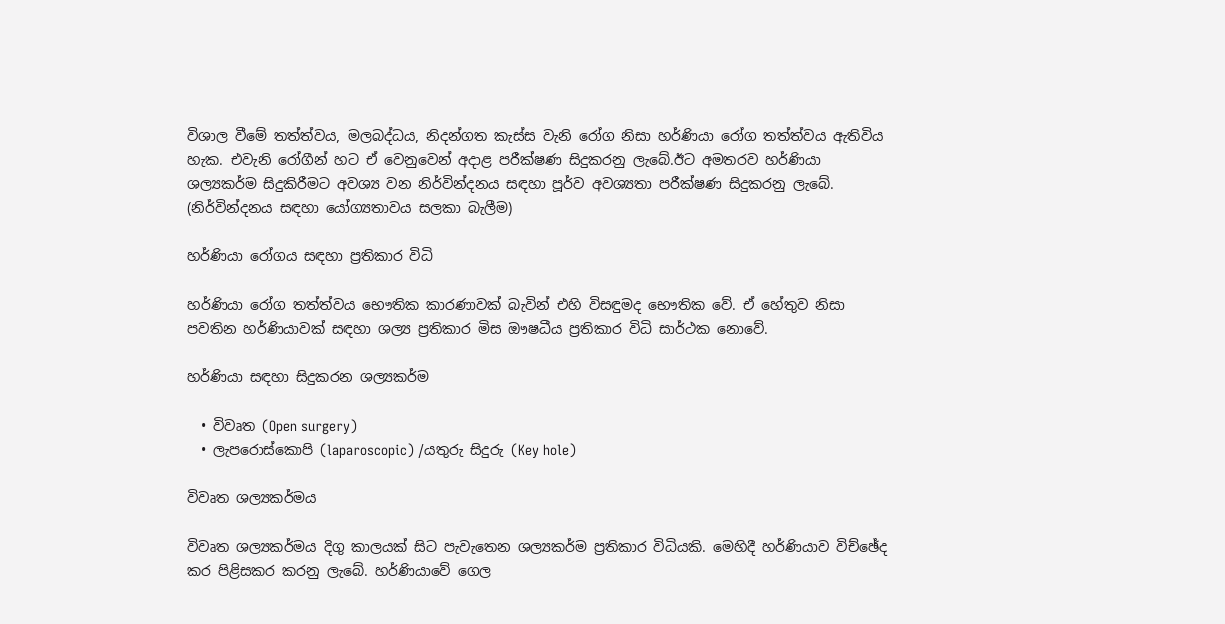විශාල වීමේ තත්ත්වය, මලබද්ධය, නිදන්ගත කැස්ස වැනි රෝග නිසා හර්ණියා රෝග තත්ත්වය ඇතිවිය හැක. එවැනි රෝගීන් හට ඒ වෙනුවෙන් අදාළ පරීක්ෂණ සිදුකරනු ලැබේ.ඊට අමතරව හර්ණියා ශල්‍යකර්ම සිදුකිරීමට අවශ්‍ය වන නිර්වින්දනය සඳහා පූර්ව අවශ්‍යතා පරීක්ෂණ සිදුකරනු ලැබේ. (නිර්වින්දනය සඳහා යෝග්‍යතාවය සලකා බැලීම)

හර්ණියා රෝගය සඳහා ප්‍රතිකාර විධි

හර්ණියා රෝග තත්ත්වය භෞතික කාරණාවක් බැවින් එහි විසඳුමද භෞතික වේ. ඒ හේතුව නිසා පවතින හර්ණියාවක් සඳහා ශල්‍ය ප්‍රතිකාර මිස ඖෂධීය ප්‍රතිකාර විධි සාර්ථක නොවේ.

හර්ණියා සඳහා සිදුකරන ශල්‍යකර්ම

  • විවෘත (Open surgery)
  • ලැපරොස්කොපි (laparoscopic) /යතුරු සිදුරු (Key hole)

විවෘත ශල්‍යකර්මය

විවෘත ශල්‍යකර්මය දිගු කාලයක් සිට පැවැතෙන ශල්‍යකර්ම ප්‍රතිකාර විධියකි. මෙහිදී හර්ණියාව විච්ඡේද කර පිළිසකර කරනු ලැබේ. හර්ණියාවේ ගෙල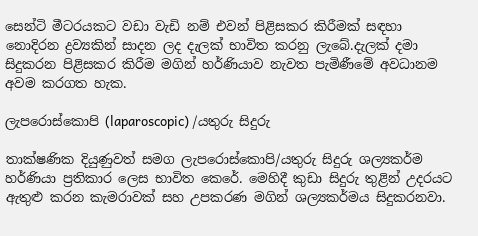සෙන්ටි මීටරයකට වඩා වැඩි නම් එවන් පිළිසකර කිරීමක් සඳහා නොදිරන ද්‍රව්‍යකින් සාදන ලද දැලක් භාවිත කරනු ලැබේ.දැලක් දමා සිදුකරන පිළිසකර කිරීම මගින් හර්ණියාව නැවත පැමිණීමේ අවධානම අවම කරගත හැක.

ලැපරොස්කොපි (laparoscopic) /යතුරු සිදුරු

තාක්ෂණික දියුණුවත් සමග ලැපරොස්කොපි/යතුරු සිදුරු ශල්‍යකර්ම හර්ණියා ප්‍රතිකාර ලෙස භාවිත කෙරේ. මෙහිදී කුඩා සිදුරු තුළින් උදරයට ඇතුළු කරන කැමරාවක් සහ උපකරණ මගින් ශල්‍යකර්මය සිදුකරනවා.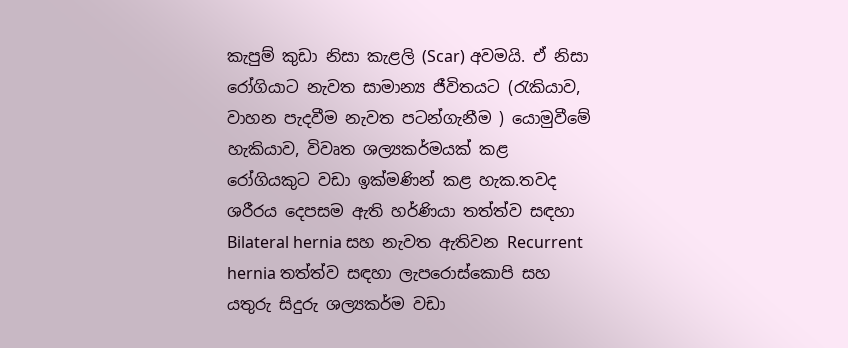කැපුම් කුඩා නිසා කැළලි (Scar) අවමයි. ඒ නිසා රෝගියාට නැවත සාමාන්‍ය ජීවිතයට (රැකියාව, වාහන පැදවීම නැවත පටන්ගැනීම ) යොමුවීමේ හැකියාව, විවෘත ශල්‍යකර්මයක් කළ රෝගියකුට වඩා ඉක්මණින් කළ හැක.තවද ශරීරය දෙපසම ඇති හර්ණියා තත්ත්ව සඳහා Bilateral hernia සහ නැවත ඇතිවන Recurrent hernia තත්ත්ව සඳහා ලැපරොස්කොපි සහ යතුරු සිදුරු ශල්‍යකර්ම වඩා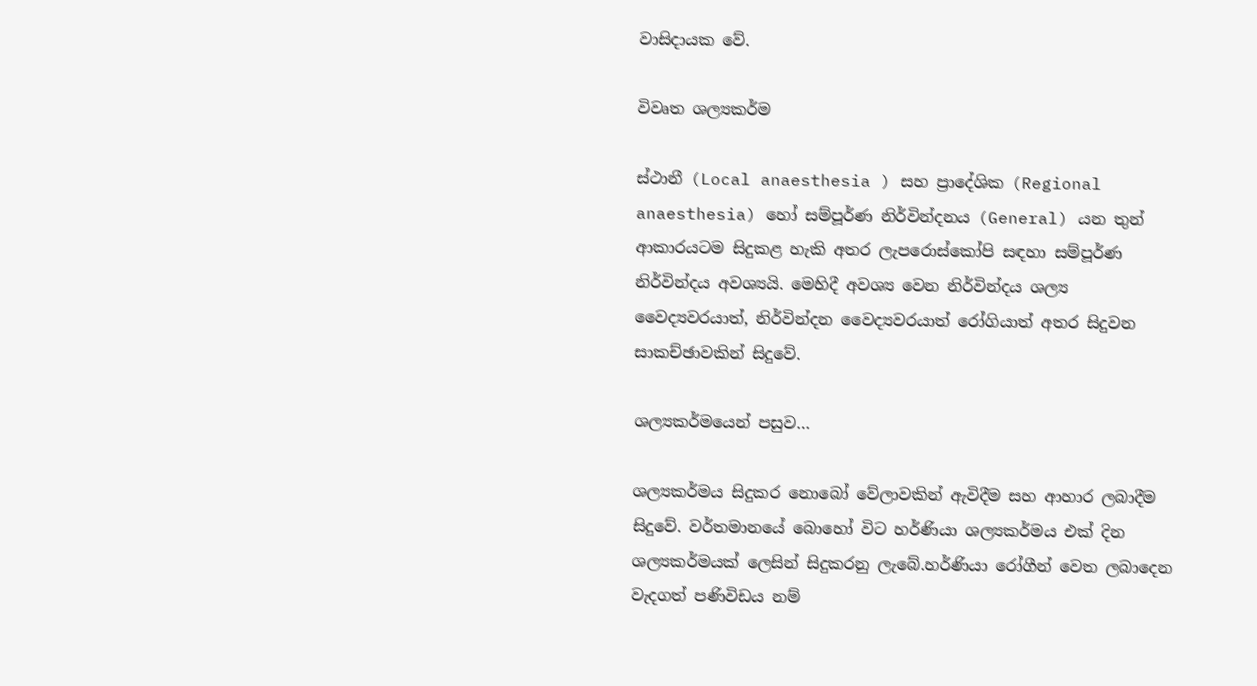වාසිදායක වේ.

විවෘත ශල්‍යකර්ම

ස්ථානී (Local anaesthesia ) සහ ප්‍රාදේශික (Regional anaesthesia) හෝ සම්පූර්ණ නිර්වින්දනය (General) යන තුන් ආකාරයටම සිදුකළ හැකි අතර ලැපරොස්කෝපි සඳහා සම්පූර්ණ නිර්වින්දය අවශ්‍යයි. මෙහිදී අවශ්‍ය වෙන නිර්වින්දය ශල්‍ය වෛද්‍යවරයාත්, නිර්වින්දන වෛද්‍යවරයාත් රෝගියාත් අතර සිදුවන සාකච්ඡාවකින් සිදුවේ.

ශල්‍යකර්මයෙන් පසුව…

ශල්‍යකර්මය සිදුකර නොබෝ වේලාවකින් ඇවිදීම සහ ආහාර ලබාදීම සිදුවේ. වර්තමානයේ බොහෝ විට හර්ණියා ශල්‍යකර්මය එක් දින ශල්‍යකර්මයක් ලෙසින් සිදුකරනු ලැබේ.හර්ණියා රෝගීන් වෙත ලබාදෙන වැදගත් පණිවිඩය නම්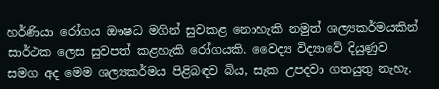හර්ණියා රෝගය ඖෂධ මගින් සුවකළ නොහැකි නමුත් ශල්‍යකර්මයකින් සාර්ථක ලෙස සුවපත් කළහැකි රෝගයකි. වෛද්‍ය විද්‍යාවේ දියුණුව සමග අද මෙම ශල්‍යකර්මය පිළිබඳව බිය, සැක උපදවා ගතයුතු නැහැ.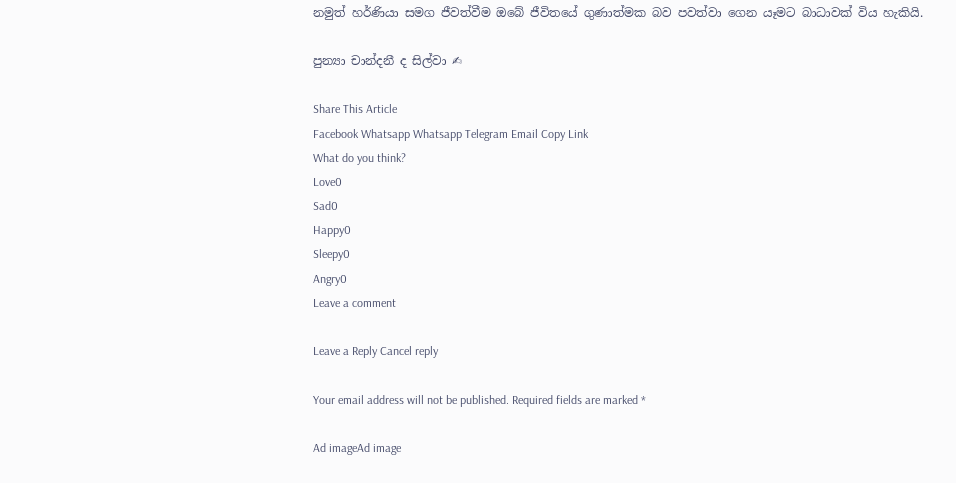නමුත් හර්ණියා සමග ජීවත්වීම ඔබේ ජීවිතයේ ගුණාත්මක බව පවත්වා ගෙන යෑමට බාධාවක් විය හැකියි.

පුන්‍යා චාන්දනී ද සිල්වා ✍

Share This Article
Facebook Whatsapp Whatsapp Telegram Email Copy Link
What do you think?
Love0
Sad0
Happy0
Sleepy0
Angry0
Leave a comment

Leave a Reply Cancel reply

Your email address will not be published. Required fields are marked *

Ad imageAd image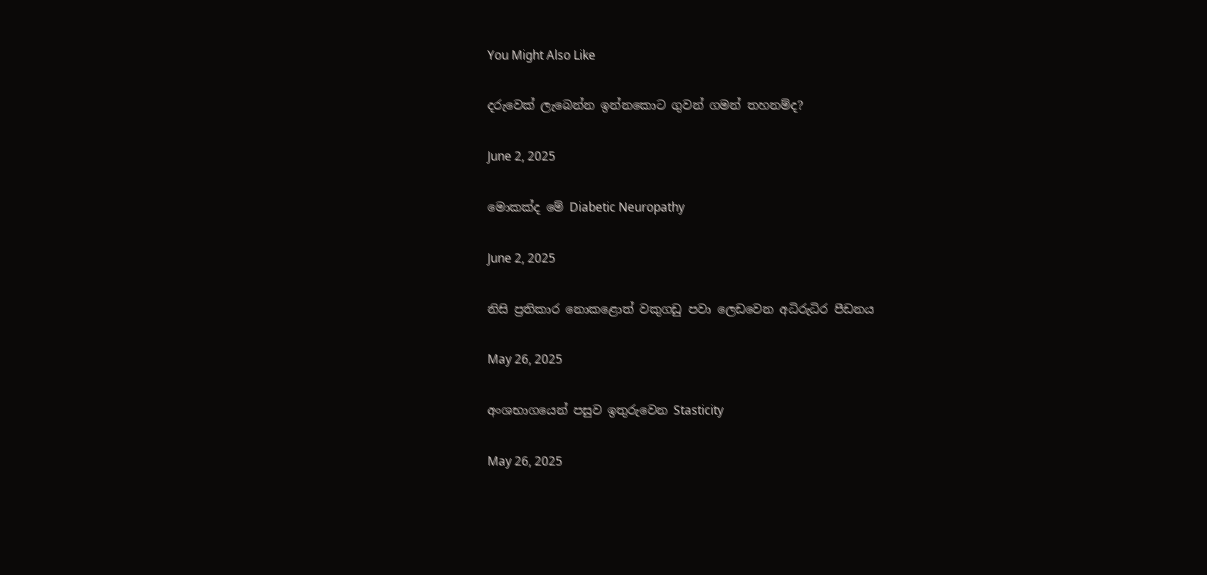You Might Also Like

දරුවෙක් ලැබෙන්න ඉන්නකොට ගුවන් ගමන් තහනම්ද?

June 2, 2025

මොකක්ද මේ Diabetic Neuropathy

June 2, 2025

නිසි ප්‍රතිකාර නොකළොත් වකුගඩු පවා ලෙඩවෙන අධිරුධිර පීඩනය

May 26, 2025

අංශභාගයෙන් පසුව ඉතුරුවෙන Stasticity

May 26, 2025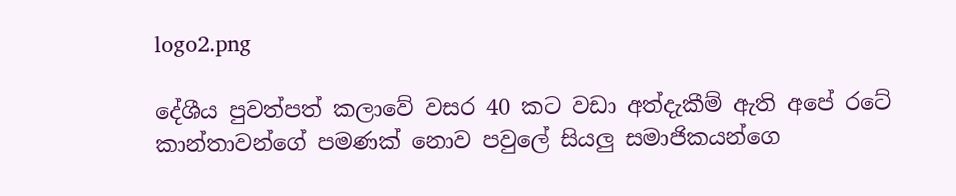logo2.png

දේශීය පුවත්පත් කලාවේ වසර 40 කට වඩා අත්දැකීම් ඇති අපේ රටේ කාන්තාවන්ගේ පමණක් නොව පවුලේ සියලු සමාජිකයන්ගෙ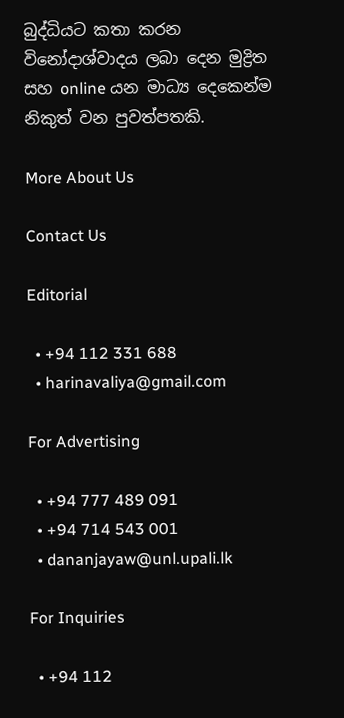බුද්ධියට කතා කරන විනෝදාශ්වාදය ලබා දෙන මුද්‍රිත සහ online යන මාධ්‍ය දෙකෙන්ම නිකුත් වන පුවත්පතකි.

More About Us

Contact Us

Editorial

  • +94 112 331 688
  • harinavaliya@gmail.com

For Advertising

  • +94 777 489 091
  • +94 714 543 001
  • dananjayaw@unl.upali.lk

For Inquiries

  • +94 112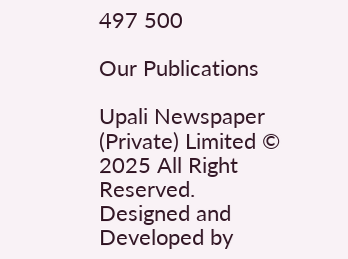497 500

Our Publications

Upali Newspaper (Private) Limited © 2025 All Right Reserved.
Designed and Developed by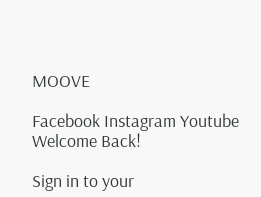MOOVE

Facebook Instagram Youtube
Welcome Back!

Sign in to your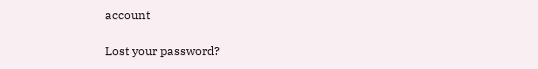account

Lost your password?